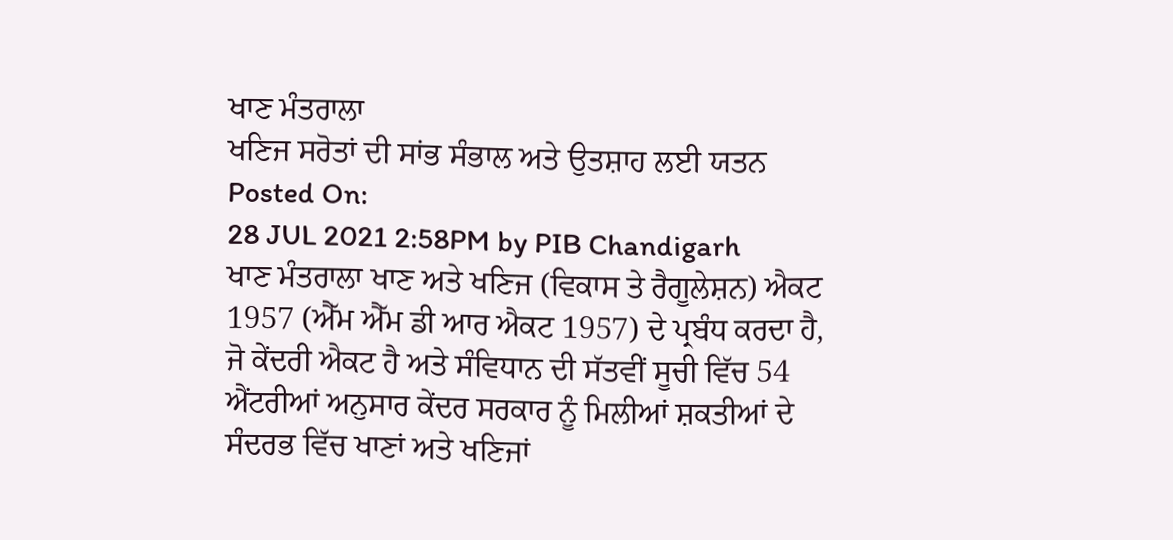ਖਾਣ ਮੰਤਰਾਲਾ
ਖਣਿਜ ਸਰੋਤਾਂ ਦੀ ਸਾਂਭ ਸੰਭਾਲ ਅਤੇ ਉਤਸ਼ਾਹ ਲਈ ਯਤਨ
Posted On:
28 JUL 2021 2:58PM by PIB Chandigarh
ਖਾਣ ਮੰਤਰਾਲਾ ਖਾਣ ਅਤੇ ਖਣਿਜ (ਵਿਕਾਸ ਤੇ ਰੈਗੂਲੇਸ਼ਨ) ਐਕਟ 1957 (ਐੱਮ ਐੱਮ ਡੀ ਆਰ ਐਕਟ 1957) ਦੇ ਪ੍ਰਬੰਧ ਕਰਦਾ ਹੈ, ਜੋ ਕੇਂਦਰੀ ਐਕਟ ਹੈ ਅਤੇ ਸੰਵਿਧਾਨ ਦੀ ਸੱਤਵੀਂ ਸੂਚੀ ਵਿੱਚ 54 ਐਂਟਰੀਆਂ ਅਨੁਸਾਰ ਕੇਂਦਰ ਸਰਕਾਰ ਨੂੰ ਮਿਲੀਆਂ ਸ਼ਕਤੀਆਂ ਦੇ ਸੰਦਰਭ ਵਿੱਚ ਖਾਣਾਂ ਅਤੇ ਖਣਿਜਾਂ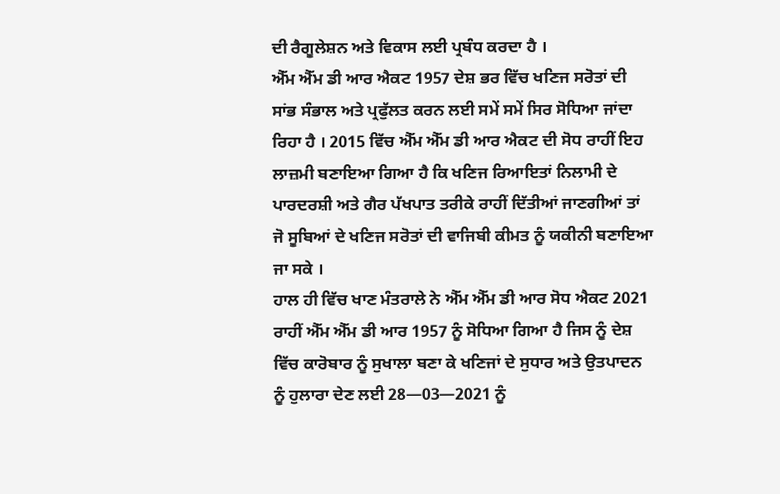ਦੀ ਰੈਗੂਲੇਸ਼ਨ ਅਤੇ ਵਿਕਾਸ ਲਈ ਪ੍ਰਬੰਧ ਕਰਦਾ ਹੈ ।
ਐੱਮ ਐੱਮ ਡੀ ਆਰ ਐਕਟ 1957 ਦੇਸ਼ ਭਰ ਵਿੱਚ ਖਣਿਜ ਸਰੋਤਾਂ ਦੀ ਸਾਂਭ ਸੰਭਾਲ ਅਤੇ ਪ੍ਰਫੁੱਲਤ ਕਰਨ ਲਈ ਸਮੇਂ ਸਮੇਂ ਸਿਰ ਸੋਧਿਆ ਜਾਂਦਾ ਰਿਹਾ ਹੈ । 2015 ਵਿੱਚ ਐੱਮ ਐੱਮ ਡੀ ਆਰ ਐਕਟ ਦੀ ਸੋਧ ਰਾਹੀਂ ਇਹ ਲਾਜ਼ਮੀ ਬਣਾਇਆ ਗਿਆ ਹੈ ਕਿ ਖਣਿਜ ਰਿਆਇਤਾਂ ਨਿਲਾਮੀ ਦੇ ਪਾਰਦਰਸ਼ੀ ਅਤੇ ਗੈਰ ਪੱਖਪਾਤ ਤਰੀਕੇ ਰਾਹੀਂ ਦਿੱਤੀਆਂ ਜਾਣਗੀਆਂ ਤਾਂ ਜੋ ਸੂਬਿਆਂ ਦੇ ਖਣਿਜ ਸਰੋਤਾਂ ਦੀ ਵਾਜਿਬੀ ਕੀਮਤ ਨੂੰ ਯਕੀਨੀ ਬਣਾਇਆ ਜਾ ਸਕੇ ।
ਹਾਲ ਹੀ ਵਿੱਚ ਖਾਣ ਮੰਤਰਾਲੇ ਨੇ ਐੱਮ ਐੱਮ ਡੀ ਆਰ ਸੋਧ ਐਕਟ 2021 ਰਾਹੀਂ ਐੱਮ ਐੱਮ ਡੀ ਆਰ 1957 ਨੂੰ ਸੋਧਿਆ ਗਿਆ ਹੈ ਜਿਸ ਨੂੰ ਦੇਸ਼ ਵਿੱਚ ਕਾਰੋਬਾਰ ਨੂੰ ਸੁਖਾਲਾ ਬਣਾ ਕੇ ਖਣਿਜਾਂ ਦੇ ਸੁਧਾਰ ਅਤੇ ਉਤਪਾਦਨ ਨੂੰ ਹੁਲਾਰਾ ਦੇਣ ਲਈ 28—03—2021 ਨੂੰ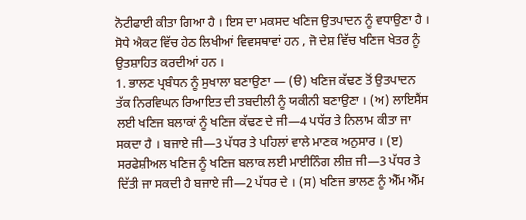ਨੋਟੀਫਾਈ ਕੀਤਾ ਗਿਆ ਹੈ । ਇਸ ਦਾ ਮਕਸਦ ਖਣਿਜ ਉਤਪਾਦਨ ਨੂੰ ਵਧਾਉਣਾ ਹੈ । ਸੋਧੇ ਐਕਟ ਵਿੱਚ ਹੇਠ ਲਿਖੀਆਂ ਵਿਵਸਥਾਵਾਂ ਹਨ , ਜੋ ਦੇਸ਼ ਵਿੱਚ ਖਣਿਜ ਖੇਤਰ ਨੂੰ ਉਤਸ਼ਾਹਿਤ ਕਰਦੀਆਂ ਹਨ ।
1. ਭਾਲਣ ਪ੍ਰਬੰਧਨ ਨੂੰ ਸੁਖਾਲਾ ਬਣਾਉਣਾ — (ੳ) ਖਣਿਜ ਕੱਢਣ ਤੋਂ ਉਤਪਾਦਨ ਤੱਕ ਨਿਰਵਿਘਨ ਰਿਆਇਤ ਦੀ ਤਬਦੀਲੀ ਨੂੰ ਯਕੀਨੀ ਬਣਾਉਣਾ । (ਅ) ਲਾਇਸੈਂਸ ਲਈ ਖਣਿਜ ਬਲਾਕਾਂ ਨੂੰ ਖਣਿਜ ਕੱਢਣ ਦੇ ਜੀ—4 ਪਧੱਰ ਤੇ ਨਿਲਾਮ ਕੀਤਾ ਜਾ ਸਕਦਾ ਹੈ । ਬਜਾਏ ਜੀ—3 ਪੱਧਰ ਤੇ ਪਹਿਲਾਂ ਵਾਲੇ ਮਾਣਕ ਅਨੁਸਾਰ । (ੲ) ਸਰਫੇਸ਼ੀਅਲ ਖਣਿਜ ਨੂੰ ਖਣਿਜ ਬਲਾਕ ਲਈ ਮਾਈਨਿੰਗ ਲੀਜ਼ ਜੀ—3 ਪੱਧਰ ਤੇ ਦਿੱਤੀ ਜਾ ਸਕਦੀ ਹੈ ਬਜਾਏ ਜੀ—2 ਪੱਧਰ ਦੇ । (ਸ) ਖਣਿਜ ਭਾਲਣ ਨੂੰ ਐੱਮ ਐੱਮ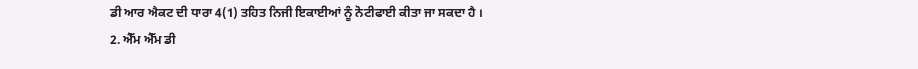ਡੀ ਆਰ ਐਕਟ ਦੀ ਧਾਰਾ 4(1) ਤਹਿਤ ਨਿਜੀ ਇਕਾਈਆਂ ਨੂੰ ਨੋਟੀਫਾਈ ਕੀਤਾ ਜਾ ਸਕਦਾ ਹੈ ।
2. ਐੱਮ ਐੱਮ ਡੀ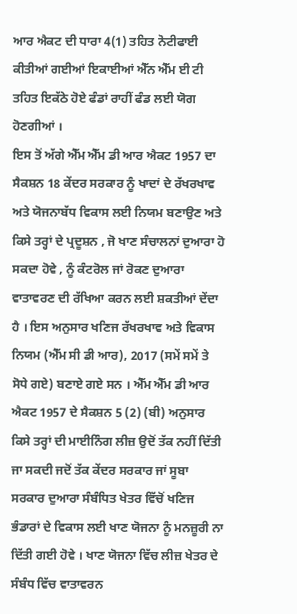ਆਰ ਐਕਟ ਦੀ ਧਾਰਾ 4(1) ਤਹਿਤ ਨੋਟੀਫਾਈ ਕੀਤੀਆਂ ਗਈਆਂ ਇਕਾਈਆਂ ਐੱਨ ਐੱਮ ਈ ਟੀ ਤਹਿਤ ਇਕੱਠੇ ਹੋਏ ਫੰਡਾਂ ਰਾਹੀਂ ਫੰਡ ਲਈ ਯੋਗ ਹੋਣਗੀਆਂ ।
ਇਸ ਤੋਂ ਅੱਗੇ ਐੱਮ ਐੱਮ ਡੀ ਆਰ ਐਕਟ 1957 ਦਾ ਸੈਕਸ਼ਨ 18 ਕੇਂਦਰ ਸਰਕਾਰ ਨੂੰ ਖਾਦਾਂ ਦੇ ਰੱਖਰਖਾਵ ਅਤੇ ਯੋਜਨਾਬੱਧ ਵਿਕਾਸ ਲਈ ਨਿਯਮ ਬਣਾਉਣ ਅਤੇ ਕਿਸੇ ਤਰ੍ਹਾਂ ਦੇ ਪ੍ਰਦੂਸ਼ਨ , ਜੋ ਖਾਣ ਸੰਚਾਲਨਾਂ ਦੁਆਰਾ ਹੋ ਸਕਦਾ ਹੋਵੇ , ਨੂੰ ਕੰਟਰੋਲ ਜਾਂ ਰੋਕਣ ਦੁਆਰਾ ਵਾਤਾਵਰਣ ਦੀ ਰੱਖਿਆ ਕਰਨ ਲਈ ਸ਼ਕਤੀਆਂ ਦੇਂਦਾ ਹੈ । ਇਸ ਅਨੁਸਾਰ ਖਣਿਜ ਰੱਖਰਖਾਵ ਅਤੇ ਵਿਕਾਸ ਨਿਯਮ (ਐੱਮ ਸੀ ਡੀ ਆਰ), 2017 (ਸਮੇਂ ਸਮੇਂ ਤੇ ਸੋਧੇ ਗਏ) ਬਣਾਏ ਗਏ ਸਨ । ਐੱਮ ਐੱਮ ਡੀ ਆਰ ਐਕਟ 1957 ਦੇ ਸੈਕਸ਼ਨ 5 (2) (ਬੀ) ਅਨੁਸਾਰ ਕਿਸੇ ਤਰ੍ਹਾਂ ਦੀ ਮਾਈਨਿੰਗ ਲੀਜ਼ ਉਦੋਂ ਤੱਕ ਨਹੀਂ ਦਿੱਤੀ ਜਾ ਸਕਦੀ ਜਦੋਂ ਤੱਕ ਕੇਂਦਰ ਸਰਕਾਰ ਜਾਂ ਸੂਬਾ ਸਰਕਾਰ ਦੁਆਰਾ ਸੰਬੰਧਿਤ ਖੇਤਰ ਵਿੱਚੋਂ ਖਣਿਜ ਭੰਡਾਰਾਂ ਦੇ ਵਿਕਾਸ ਲਈ ਖਾਣ ਯੋਜਨਾ ਨੂੰ ਮਨਜ਼ੂਰੀ ਨਾ ਦਿੱਤੀ ਗਈ ਹੋਵੇ । ਖਾਣ ਯੋਜਨਾ ਵਿੱਚ ਲੀਜ਼ ਖੇਤਰ ਦੇ ਸੰਬੰਧ ਵਿੱਚ ਵਾਤਾਵਰਨ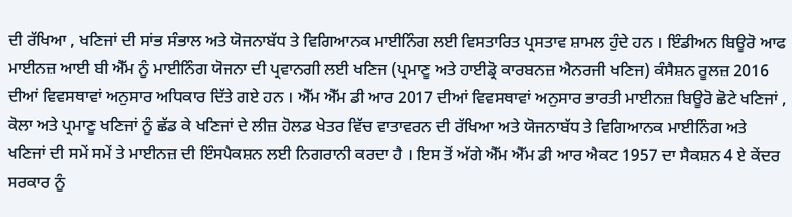ਦੀ ਰੱਖਿਆ , ਖਣਿਜਾਂ ਦੀ ਸਾਂਭ ਸੰਭਾਲ ਅਤੇ ਯੋਜਨਾਬੱਧ ਤੇ ਵਿਗਿਆਨਕ ਮਾਈਨਿੰਗ ਲਈ ਵਿਸਤਾਰਿਤ ਪ੍ਰਸਤਾਵ ਸ਼ਾਮਲ ਹੁੰਦੇ ਹਨ । ਇੰਡੀਅਨ ਬਿਊਰੋ ਆਫ ਮਾਈਨਜ਼ ਆਈ ਬੀ ਐੱਮ ਨੂੰ ਮਾਈਨਿੰਗ ਯੋਜਨਾ ਦੀ ਪ੍ਰਵਾਨਗੀ ਲਈ ਖਣਿਜ (ਪ੍ਰਮਾਣੂ ਅਤੇ ਹਾਈਡ੍ਰੋ ਕਾਰਬਨਜ਼ ਐਨਰਜੀ ਖਣਿਜ) ਕੰਸੈਸ਼ਨ ਰੂਲਜ਼ 2016 ਦੀਆਂ ਵਿਵਸਥਾਵਾਂ ਅਨੁਸਾਰ ਅਧਿਕਾਰ ਦਿੱਤੇ ਗਏ ਹਨ । ਐੱਮ ਐੱਮ ਡੀ ਆਰ 2017 ਦੀਆਂ ਵਿਵਸਥਾਵਾਂ ਅਨੁਸਾਰ ਭਾਰਤੀ ਮਾਈਨਜ਼ ਬਿਊਰੋ ਛੋਟੇ ਖਣਿਜਾਂ , ਕੋਲਾ ਅਤੇ ਪ੍ਰਮਾਣੂ ਖਣਿਜਾਂ ਨੂੰ ਛੱਡ ਕੇ ਖਣਿਜਾਂ ਦੇ ਲੀਜ਼ ਹੋਲਡ ਖੇਤਰ ਵਿੱਚ ਵਾਤਾਵਰਨ ਦੀ ਰੱਖਿਆ ਅਤੇ ਯੋਜਨਾਬੱਧ ਤੇ ਵਿਗਿਆਨਕ ਮਾਈਨਿੰਗ ਅਤੇ ਖਣਿਜਾਂ ਦੀ ਸਮੇਂ ਸਮੇਂ ਤੇ ਮਾਈਨਜ਼ ਦੀ ਇੰਸਪੈਕਸ਼ਨ ਲਈ ਨਿਗਰਾਨੀ ਕਰਦਾ ਹੈ । ਇਸ ਤੋਂ ਅੱਗੇ ਐੱਮ ਐੱਮ ਡੀ ਆਰ ਐਕਟ 1957 ਦਾ ਸੈਕਸ਼ਨ 4 ਏ ਕੇਂਦਰ ਸਰਕਾਰ ਨੂੰ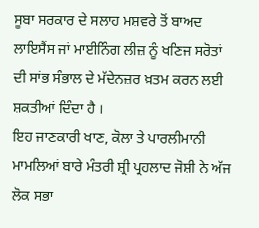ਸੂਬਾ ਸਰਕਾਰ ਦੇ ਸਲਾਹ ਮਸ਼ਵਰੇ ਤੋਂ ਬਾਅਦ ਲਾਇਸੈਂਸ ਜਾਂ ਮਾਈਨਿੰਗ ਲੀਜ਼ ਨੂੰ ਖਣਿਜ ਸਰੋਤਾਂ ਦੀ ਸਾਂਭ ਸੰਭਾਲ ਦੇ ਮੱਦੇਨਜ਼ਰ ਖ਼ਤਮ ਕਰਨ ਲਈ ਸ਼ਕਤੀਆਂ ਦਿੰਦਾ ਹੈ ।
ਇਹ ਜਾਣਕਾਰੀ ਖਾਣ, ਕੋਲਾ ਤੇ ਪਾਰਲੀਮਾਨੀ ਮਾਮਲਿਆਂ ਬਾਰੇ ਮੰਤਰੀ ਸ਼੍ਰੀ ਪ੍ਰਹਲਾਦ ਜੋਸ਼ੀ ਨੇ ਅੱਜ ਲੋਕ ਸਭਾ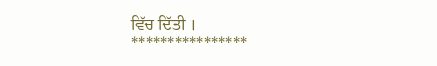ਵਿੱਚ ਦਿੱਤੀ ।
****************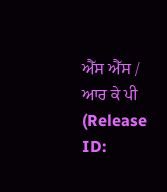ਐੱਸ ਐੱਸ / ਆਰ ਕੇ ਪੀ
(Release ID: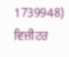1739948)
ਵਿਜ਼ੀਟਰ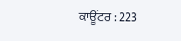ਕਾਊਂਟਰ : 223